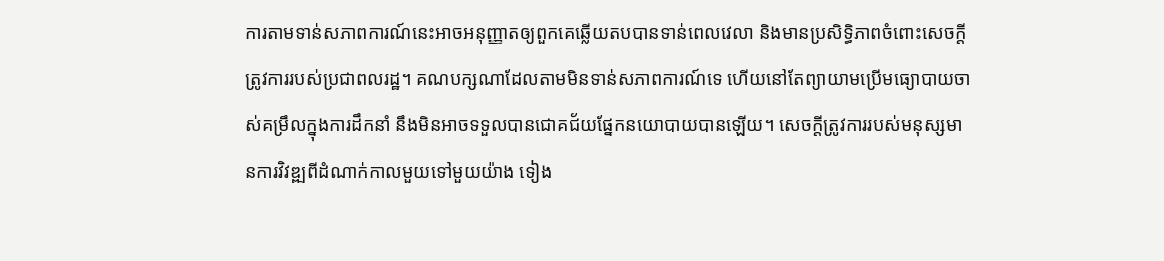ការតាមទាន់សភាពការណ៍នេះអាចអនុញ្ញាតឲ្យពួកគេឆ្លើយតបបានទាន់ពេលវេលា និងមានប្រសិទ្ធិភាពចំពោះសេចក្តីត្រូវការរបស់ប្រជាពលរដ្ឋ។ គណបក្សណាដែលតាមមិនទាន់សភាពការណ៍ទេ ហើយនៅតែព្យាយាមប្រើមធ្យោបាយចាស់គម្រឹលក្នុងការដឹកនាំ នឹងមិនអាចទទួលបានជោគជ័យផ្នែកនយោបាយបានឡើយ។ សេចក្តីត្រូវការរបស់មនុស្សមានការវិវឌ្ឍពីដំណាក់កាលមួយទៅមួយយ៉ាង ទៀង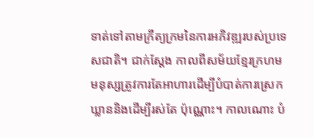ទាត់ទៅតាមក្រឹត្យក្រមនៃការអភិវឌ្ឍរបស់ប្រទេសជាតិ។ ជាក់ស្តែង កាលពីសម័យខ្មែរក្រហម មនុស្សត្រូវការតែអាហារដើម្បីបំបាត់ការស្រេកឃ្លាននិងដើម្បីរស់តែ ប៉ុណ្ណោះ។ កាលណោះ បំ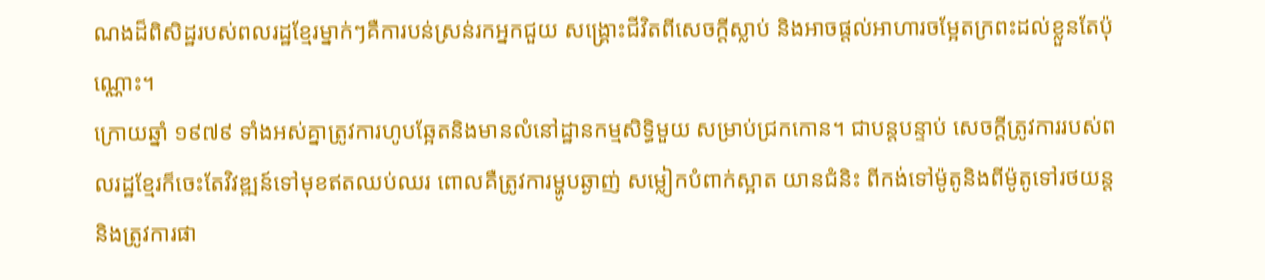ណងដ៏ពិសិដ្ឋរបស់ពលរដ្ឋខ្មែរម្នាក់ៗគឺការបន់ស្រន់រកអ្នកជួយ សង្គ្រោះជីវិតពីសេចក្តីស្លាប់ និងអាចផ្តល់អាហារចម្អែតក្រពះដល់ខ្លួនតែប៉ុណ្ណោះ។
ក្រោយឆ្នាំ ១៩៧៩ ទាំងអស់គ្នាត្រូវការហូបឆ្អែតនិងមានលំនៅដ្ឋានកម្មសិទ្ធិមួយ សម្រាប់ជ្រកកោន។ ជាបន្តបន្ទាប់ សេចក្តីត្រូវការរបស់ពលរដ្ឋខ្មែរក៏ចេះតែវិវឌ្ឍន៍ទៅមុខឥតឈប់ឈរ ពោលគឺត្រូវការម្ហូបឆ្ងាញ់ សម្លៀកបំពាក់ស្អាត យានជំនិះ ពីកង់ទៅម៉ូតូនិងពីម៉ូតូទៅរថយន្ត និងត្រូវការផា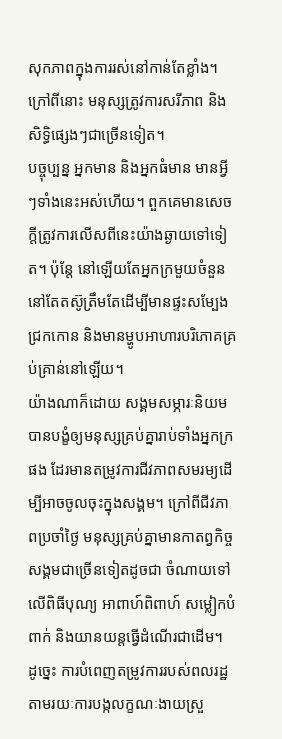សុកភាពក្នុងការរស់នៅកាន់តែខ្លាំង។ ក្រៅពីនោះ មនុស្សត្រូវការសរីភាព និងសិទ្ធិផ្សេងៗជាច្រើនទៀត។
បច្ចុប្បន្ន អ្នកមាន និងអ្នកធំមាន មានអ្វីៗទាំងនេះអស់ហើយ។ ពួកគេមានសេចក្តីត្រូវការលើសពីនេះយ៉ាងឆ្ងាយទៅទៀត។ ប៉ុន្តែ នៅឡើយតែអ្នកក្រមួយចំនួននៅតែតស៊ូត្រឹមតែដើម្បីមានផ្ទះសម្បែង ជ្រកកោន និងមានម្ហូបអាហារបរិភោគគ្រប់គ្រាន់នៅឡើយ។
យ៉ាងណាក៏ដោយ សង្គមសម្ភារៈនិយមបានបង្ខំឲ្យមនុស្សគ្រប់គ្នារាប់ទាំងអ្នកក្រផង ដែរមានតម្រូវការជីវភាពសមរម្យដើម្បីអាចចូលចុះក្នុងសង្គម។ ក្រៅពីជីវភាពប្រចាំថ្ងៃ មនុស្សគ្រប់គ្នាមានកាតព្វកិច្ចសង្គមជាច្រើនទៀតដូចជា ចំណាយទៅលើពិធីបុណ្យ អាពាហ៍ពិពាហ៍ សម្លៀកបំពាក់ និងយានយន្តធ្វើដំណើរជាដើម។
ដូច្នេះ ការបំពេញតម្រូវការរបស់ពលរដ្ឋតាមរយៈការបង្កលក្ខណៈងាយស្រួ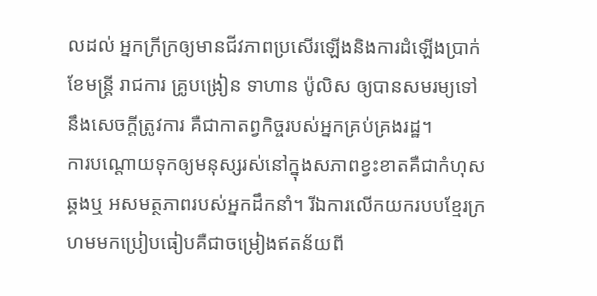លដល់ អ្នកក្រីក្រឲ្យមានជីវភាពប្រសើរឡើងនិងការដំឡើងប្រាក់ខែមន្ត្រី រាជការ គ្រូបង្រៀន ទាហាន ប៉ូលិស ឲ្យបានសមរម្យទៅនឹងសេចក្តីត្រូវការ គឺជាកាតព្វកិច្ចរបស់អ្នកគ្រប់គ្រងរដ្ឋ។
ការបណ្តោយទុកឲ្យមនុស្សរស់នៅក្នុងសភាពខ្វះខាតគឺជាកំហុសឆ្គងឬ អសមត្ថភាពរបស់អ្នកដឹកនាំ។ រីឯការលើកយករបបខ្មែរក្រហមមកប្រៀបធៀបគឺជាចម្រៀងឥតន័យពី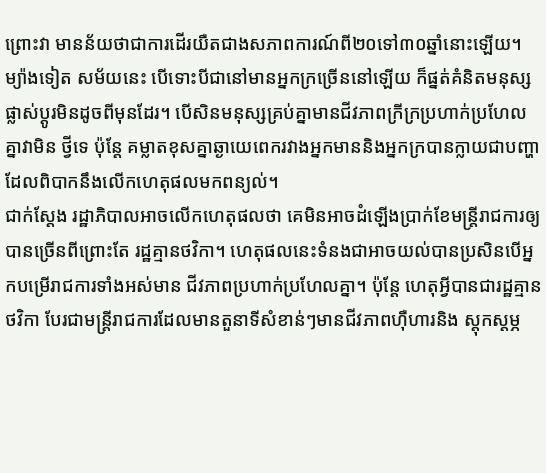ព្រោះវា មានន័យថាជាការដើរយឺតជាងសភាពការណ៍ពី២០ទៅ៣០ឆ្នាំនោះឡើយ។
ម្យ៉ាងទៀត សម័យនេះ បើទោះបីជានៅមានអ្នកក្រច្រើននៅឡើយ ក៏ផ្នត់គំនិតមនុស្សផ្លាស់ប្តូរមិនដូចពីមុនដែរ។ បើសិនមនុស្សគ្រប់គ្នាមានជីវភាពក្រីក្រប្រហាក់ប្រហែលគ្នាវាមិន ថ្វីទេ ប៉ុន្តែ គម្លាតខុសគ្នាឆ្ងាយេពេករវាងអ្នកមាននិងអ្នកក្របានក្លាយជាបញ្ហា ដែលពិបាកនឹងលើកហេតុផលមកពន្យល់។
ជាក់ស្តែង រដ្ឋាភិបាលអាចលើកហេតុផលថា គេមិនអាចដំឡើងប្រាក់ខែមន្ត្រីរាជការឲ្យបានច្រើនពីព្រោះតែ រដ្ឋគ្មានថវិកា។ ហេតុផលនេះទំនងជាអាចយល់បានប្រសិនបើអ្នកបម្រើរាជការទាំងអស់មាន ជីវភាពប្រហាក់ប្រហែលគ្នា។ ប៉ុន្តែ ហេតុអ្វីបានជារដ្ឋគ្មានថវិកា បែរជាមន្ត្រីរាជការដែលមានតួនាទីសំខាន់ៗមានជីវភាពហ៊ឺហារនិង ស្តុកស្តម្ភ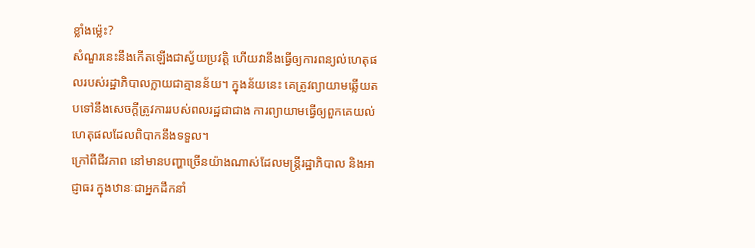ខ្លាំងម្ល៉េះ?
សំណួរនេះនឹងកើតឡើងជាស្វ័យប្រវត្តិ ហើយវានឹងធ្វើឲ្យការពន្យល់ហេតុផលរបស់រដ្ឋាភិបាលក្លាយជាគ្មានន័យ។ ក្នុងន័យនេះ គេត្រូវព្យាយាមឆ្លើយតបទៅនឹងសេចក្តីត្រូវការរបស់ពលរដ្ឋជាជាង ការព្យាយាមធ្វើឲ្យពួកគេយល់ហេតុផលដែលពិបាកនឹងទទួល។
ក្រៅពីជីវភាព នៅមានបញ្ហាច្រើនយ៉ាងណាស់ដែលមន្ត្រីរដ្ឋាភិបាល និងអាជ្ញាធរ ក្នុងឋានៈជាអ្នកដឹកនាំ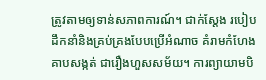ត្រូវតាមឲ្យទាន់សភាពការណ៍។ ជាក់ស្តែង របៀបដឹកនាំនិងគ្រប់គ្រងបែបប្រើអំណាច គំរាមកំហែង គាបសង្កត់ ជារឿងហួសសម័យ។ ការព្យាយាមបិ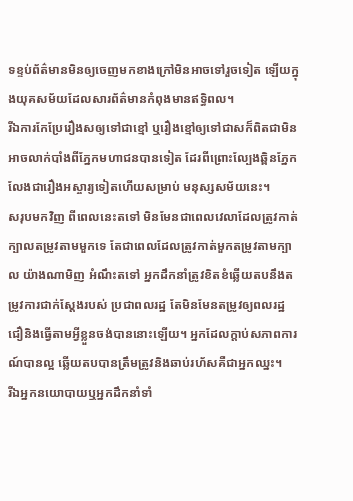ទខ្ទប់ព័ត៌មានមិនឲ្យចេញមកខាងក្រៅមិនអាចទៅរួចទៀត ឡើយក្នុងយុគសម័យដែលសារព័ត៌មានកំពុងមានឥទ្ធិពល។
រីឯការកែប្រែរឿងសឲ្យទៅជាខ្មៅ ឬរឿងខ្មៅឲ្យទៅជាសក៏ពិតជាមិនអាចលាក់បាំងពីភ្នែកមហាជនបានទៀត ដែរពីព្រោះល្បែងឆ្ពិនភ្នែកលែងជារឿងអស្ចារ្យទៀតហើយសម្រាប់ មនុស្សសម័យនេះ។
សរុបមកវិញ ពីពេលនេះតទៅ មិនមែនជាពេលវេលាដែលត្រូវកាត់ក្បាលតម្រូវតាមមួកទេ តែជាពេលដែលត្រូវកាត់មួកតម្រូវតាមក្បាល យ៉ាងណាមិញ អំណឹះតទៅ អ្នកដឹកនាំត្រូវខិតខំឆ្លើយតបនឹងតម្រូវការជាក់ស្តែងរបស់ ប្រជាពលរដ្ឋ តែមិនមែនតម្រូវឲ្យពលរដ្ឋជឿនិងធ្វើតាមអ្វីខ្លួនចង់បាននោះឡើយ។ អ្នកដែលក្តាប់សភាពការណ៍បានល្អ ឆ្លើយតបបានត្រឹមត្រូវនិងឆាប់រហ័សគឺជាអ្នកឈ្នះ។
រីឯអ្នកនយោបាយឬអ្នកដឹកនាំទាំ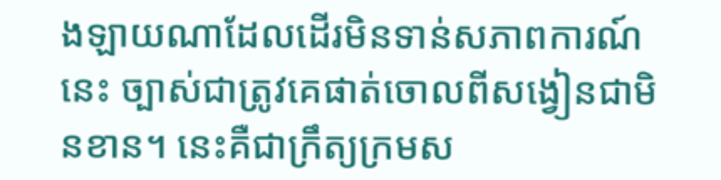ងឡាយណាដែលដើរមិនទាន់សភាពការណ៍នេះ ច្បាស់ជាត្រូវគេផាត់ចោលពីសង្វៀនជាមិនខាន។ នេះគឺជាក្រឹត្យក្រមស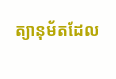ត្យានុម័តដែល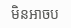មិនអាចប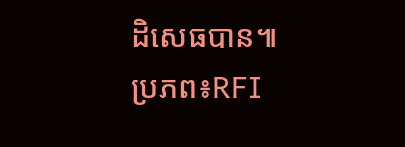ដិសេធបាន៕
ប្រភព៖RFI